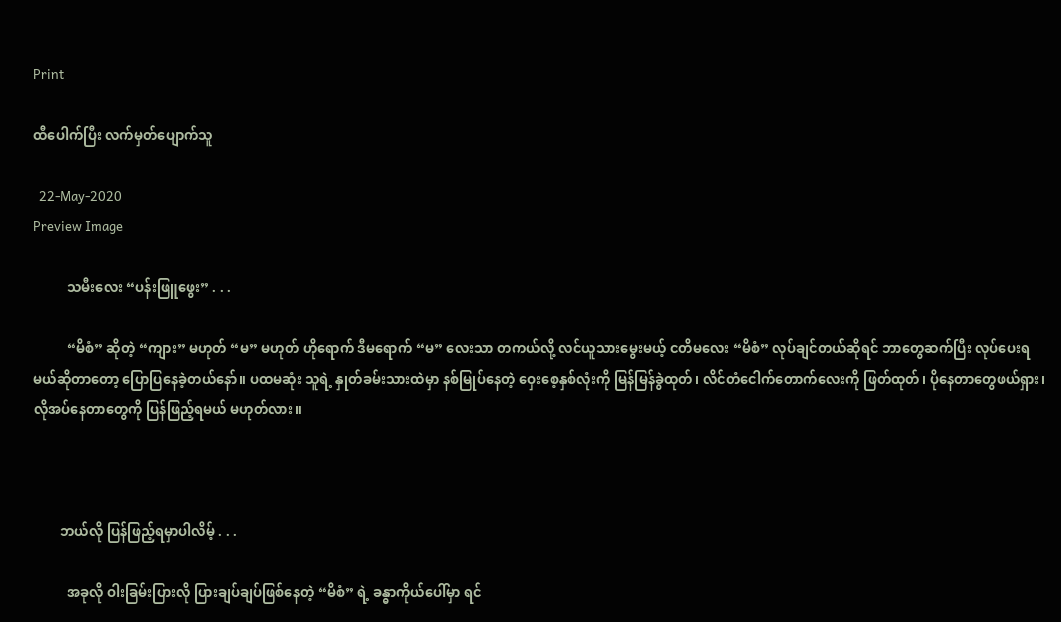Print

ထီပေါက်ပြီး လက်မှတ်ပျောက်သူ

  22-May-2020
Preview Image

          သမီးလေး “ပန်းဖြူဖွေး” . . .

          “မိစံ” ဆိုတဲ့ “ကျား” မဟုတ် “မ” မဟုတ် ဟိုရောက် ဒီမရောက် “မ” လေးသာ တကယ်လို့ လင်ယူသားမွေးမယ့် ငတိမလေး “မိစံ” လုပ်ချင်တယ်ဆိုရင် ဘာတွေဆက်ပြီး လုပ်ပေးရမယ်ဆိုတာတော့ ပြောပြနေခဲ့တယ်နော်။ ပထမဆုံး သူရဲ့ နှုတ်ခမ်းသားထဲမှာ နစ်မြုပ်နေတဲ့ ဝှေးစေ့နှစ်လုံးကို မြန်မြန်ခွဲထုတ်၊ လိင်တံငေါက်တောက်လေးကို ဖြတ်ထုတ်၊ ပိုနေတာတွေဖယ်ရှား၊ လိုအပ်နေတာတွေကို ပြန်ဖြည့်ရမယ် မဟုတ်လား။



        ဘယ်လို ပြန်ဖြည့်ရမှာပါလိမ့် . . .

          အခုလို ဝါးခြမ်းပြားလို ပြားချပ်ချပ်ဖြစ်နေတဲ့ “မိစံ” ရဲ့ ခန္ဓာကိုယ်ပေါ်မှာ ရင်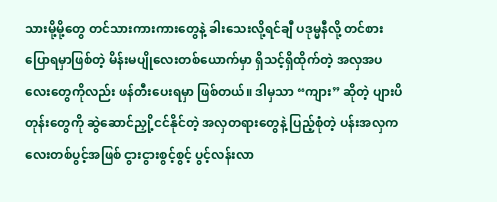သားမို့မို့တွေ တင်သားကားကားတွေနဲ့ ခါးသေးလို့ရင်ချီ ပဒုမ္မနီလို့ တင်စားပြောရမှာဖြစ်တဲ့ မိန်းမပျိုလေးတစ်ယောက်မှာ ရှိသင့်ရှိထိုက်တဲ့ အလှအပလေးတွေကိုလည်း ဖန်တီးပေးရမှာ ဖြစ်တယ်။ ဒါမှသာ “ကျား” ဆိုတဲ့ ပျားပိတုန်းတွေကို ဆွဲဆောင်ညှို့ငင်နိုင်တဲ့ အလှတရားတွေနဲ့ ပြည့်စုံတဲ့ ပန်းအလှကလေးတစ်ပွင့်အဖြစ် ငွားငွားစွင့်စွင့် ပွင့်လန်းလာ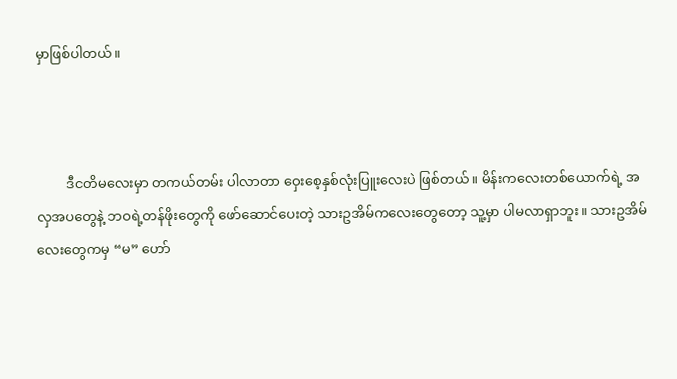မှာဖြစ်ပါတယ်။



         ဒီငတိမလေးမှာ တကယ်တမ်း ပါလာတာ ဝှေးစေ့နှစ်လုံးပြူးလေးပဲ ဖြစ်တယ်။ မိန်းကလေးတစ်ယောက်ရဲ့ အလှအပတွေနဲ့ ဘဝရဲ့တန်ဖိုးတွေကို ဖော်ဆောင်ပေးတဲ့ သားဥအိမ်ကလေးတွေတော့ သူ့မှာ ပါမလာရှာဘူး။ သားဥအိမ်လေးတွေကမှ “မ” ဟော်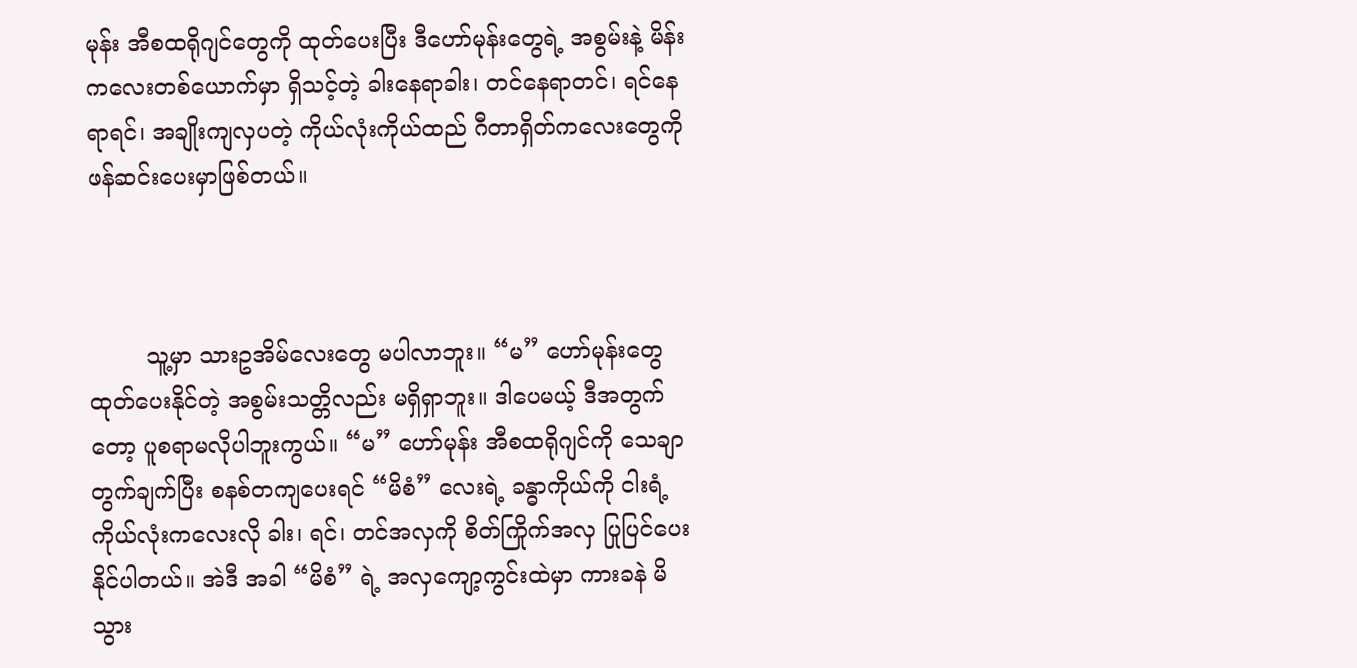မုန်း အီစထရိုဂျင်တွေကို ထုတ်ပေးပြီး ဒီဟော်မုန်းတွေရဲ့ အစွမ်းနဲ့ မိန်းကလေးတစ်ယောက်မှာ ရှိသင့်တဲ့ ခါးနေရာခါး၊ တင်နေရာတင်၊ ရင်နေရာရင်၊ အချိုးကျလှပတဲ့ ကိုယ်လုံးကိုယ်ထည် ဂီတာရှိတ်ကလေးတွေကို ဖန်ဆင်းပေးမှာဖြစ်တယ်။



        သူ့မှာ သားဥအိမ်လေးတွေ မပါလာဘူး။ “မ” ဟော်မုန်းတွေ ထုတ်ပေးနိုင်တဲ့ အစွမ်းသတ္တိလည်း မရှိရှာဘူး။ ဒါပေမယ့် ဒီအတွက်တော့ ပူစရာမလိုပါဘူးကွယ်။ “မ” ဟော်မုန်း အီစထရိုဂျင်ကို သေချာတွက်ချက်ပြီး စနစ်တကျပေးရင် “မိစံ” လေးရဲ့ ခန္ဓာကိုယ်ကို ငါးရံ့ကိုယ်လုံးကလေးလို ခါး၊ ရင်၊ တင်အလှကို စိတ်ကြိုက်အလှ ပြုပြင်ပေးနိုင်ပါတယ်။ အဲဒီ အခါ “မိစံ” ရဲ့ အလှကျော့ကွင်းထဲမှာ ကားခနဲ မိသွား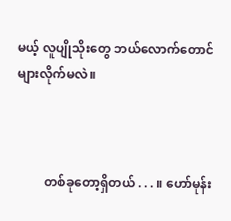မယ့် လူပျိုသိုးတွေ ဘယ်လောက်တောင် များလိုက်မလဲ။



         တစ်ခုတော့ရှိတယ် . . . ။ ဟော်မုန်း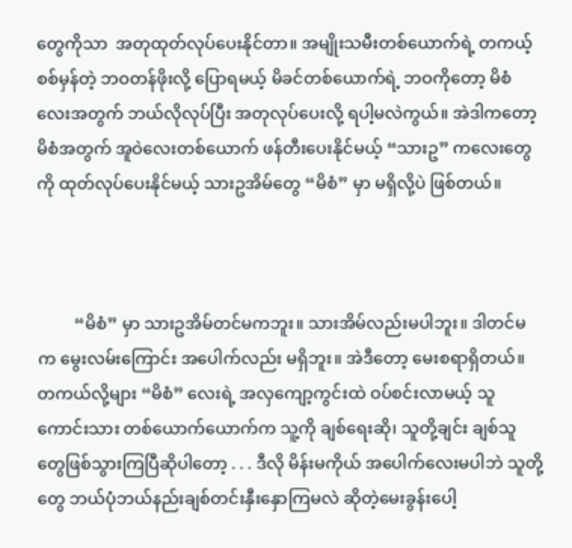တွေကိုသာ  အတုထုတ်လုပ်ပေးနိုင်တာ။ အမျိုးသမီးတစ်ယောက်ရဲ့ တကယ့်စစ်မှန်တဲ့ ဘဝတန်ဖိုးလို့ ပြောရမယ့် မိခင်တစ်ယောက်ရဲ့ ဘဝကိုတော့ မိစံလေးအတွက် ဘယ်လိုလုပ်ပြီး အတုလုပ်ပေးလို့ ရပါ့မလဲကွယ်။ အဲဒါကတော့ မိစံအတွက် အူဝဲလေးတစ်ယောက် ဖန်တီးပေးနိုင်မယ့် “သားဥ” ကလေးတွေကို ထုတ်လုပ်ပေးနိုင်မယ့် သားဥအိမ်တွေ “မိစံ” မှာ မရှိလို့ပဲ ဖြစ်တယ်။



         “မိစံ” မှာ သားဥအိမ်တင်မကဘူး။ သားအိမ်လည်းမပါဘူး။ ဒါတင်မက မွေးလမ်းကြောင်း အပေါက်လည်း မရှိဘူး။ အဲဒီတော့ မေးစရာရှိတယ်။ တကယ်လို့များ “မိစံ” လေးရဲ့ အလှကျော့ကွင်းထဲ ဝပ်စင်းလာမယ့် သူကောင်းသား တစ်ယောက်ယောက်က သူ့ကို ချစ်ရေးဆို၊ သူတို့ချင်း ချစ်သူတွေဖြစ်သွားကြပြီဆိုပါတော့ . . . ဒီလို မိန်းမကိုယ် အပေါက်လေးမပါဘဲ သူတို့တွေ ဘယ်ပုံဘယ်နည်းချစ်တင်းနှီးနှောကြမလဲ ဆိုတဲ့မေးခွန်းပေါ့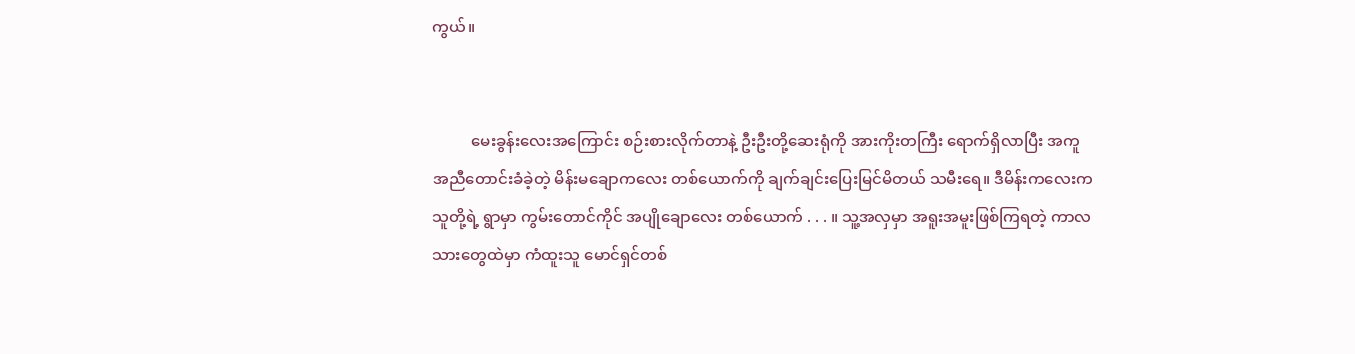ကွယ်။


          မေးခွန်းလေးအကြောင်း စဉ်းစားလိုက်တာနဲ့ ဦးဦးတို့ဆေးရုံကို အားကိုးတကြီး ရောက်ရှိလာပြီး အကူအညီတောင်းခံခဲ့တဲ့ မိန်းမချောကလေး တစ်ယောက်ကို ချက်ချင်းပြေးမြင်မိတယ် သမီးရေ။ ဒီမိန်းကလေးက သူတို့ရဲ့ ရွာမှာ ကွမ်းတောင်ကိုင် အပျိုချောလေး တစ်ယောက် . . . ။ သူ့အလှမှာ အရူးအမူးဖြစ်ကြရတဲ့ ကာလသားတွေထဲမှာ ကံထူးသူ မောင်ရှင်တစ်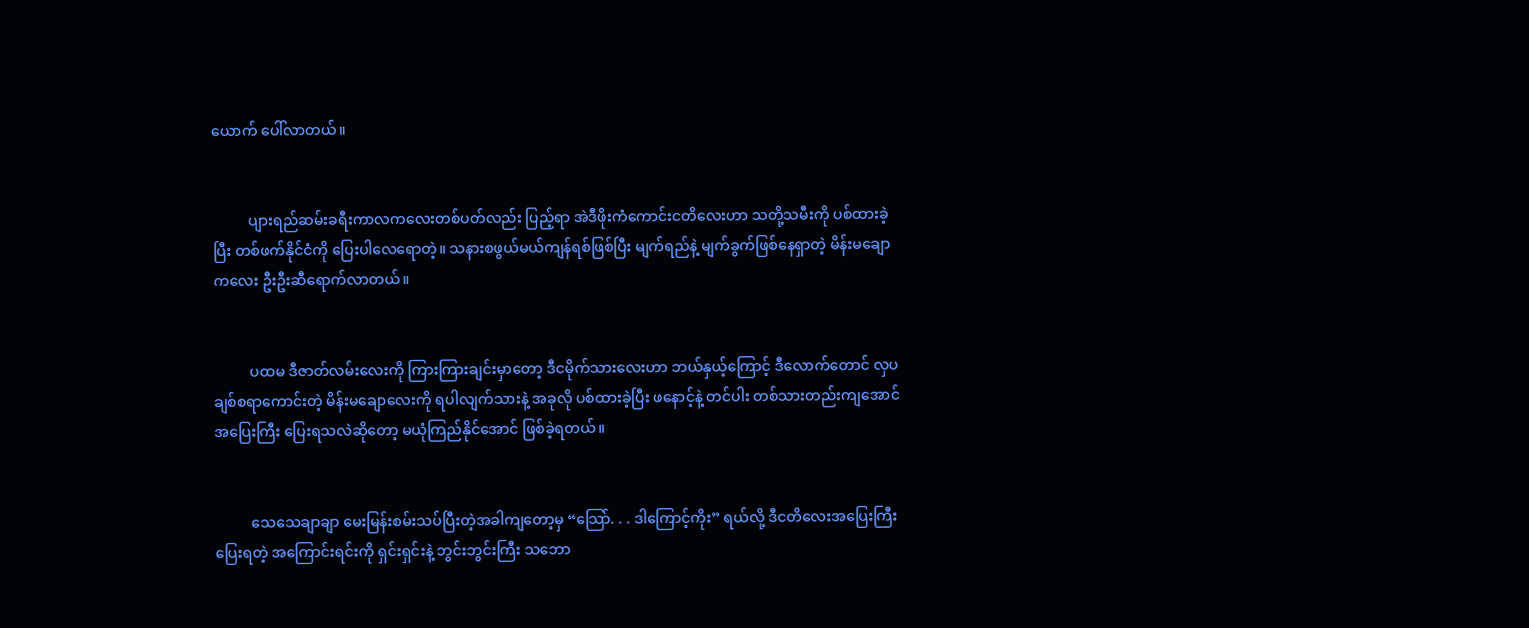ယောက် ပေါ်လာတယ်။


          ပျားရည်ဆမ်းခရီးကာလကလေးတစ်ပတ်လည်း ပြည့်ရာ အဲဒီဖိုးကံကောင်းငတိလေးဟာ သတို့သမီးကို ပစ်ထားခဲ့ပြီး တစ်ဖက်နိုင်ငံကို ပြေးပါလေရောတဲ့။ သနားစဖွယ်မယ်ကျန်ရစ်ဖြစ်ပြီး မျက်ရည်နဲ့ မျက်ခွက်ဖြစ်နေရှာတဲ့ မိန်းမချောကလေး ဦးဦးဆီရောက်လာတယ်။


          ပထမ ဒီဇာတ်လမ်းလေးကို ကြားကြားချင်းမှာတော့ ဒီငမိုက်သားလေးဟာ ဘယ်နှယ့်ကြောင့် ဒီလောက်တောင် လှပချစ်စရာကောင်းတဲ့ မိန်းမချောလေးကို ရပါလျက်သားနဲ့ အခုလို ပစ်ထားခဲ့ပြီး ဖနောင့်နဲ့ တင်ပါး တစ်သားတည်းကျအောင် အပြေးကြီး ပြေးရသလဲဆိုတော့ မယုံကြည်နိုင်အောင် ဖြစ်ခဲ့ရတယ်။


          သေသေချာချာ မေးမြန်းစမ်းသပ်ပြီးတဲ့အခါကျတော့မှ “သြော်. . . ဒါကြောင့်ကိုး” ရယ်လို့ ဒီငတိလေးအပြေးကြီးပြေးရတဲ့ အကြောင်းရင်းကို ရှင်းရှင်းနဲ့ ဘွင်းဘွင်းကြီး သဘော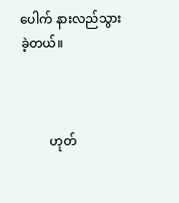ပေါက် နားလည်သွားခဲ့တယ်။



         ဟုတ်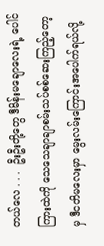တယ်လေ . . .  ဦးဦးတို့တွေ ဒီမိန်းမချောလေးရဲ့ ပေါင်ကြားထဲကို သေသေချာချာစမ်းသပ်စစ်ဆေးကြည့်တော့မှ ဒီငတိမလေးမှာ မွေးလမ်းကြောင်းအပေါက်ရယ်လို့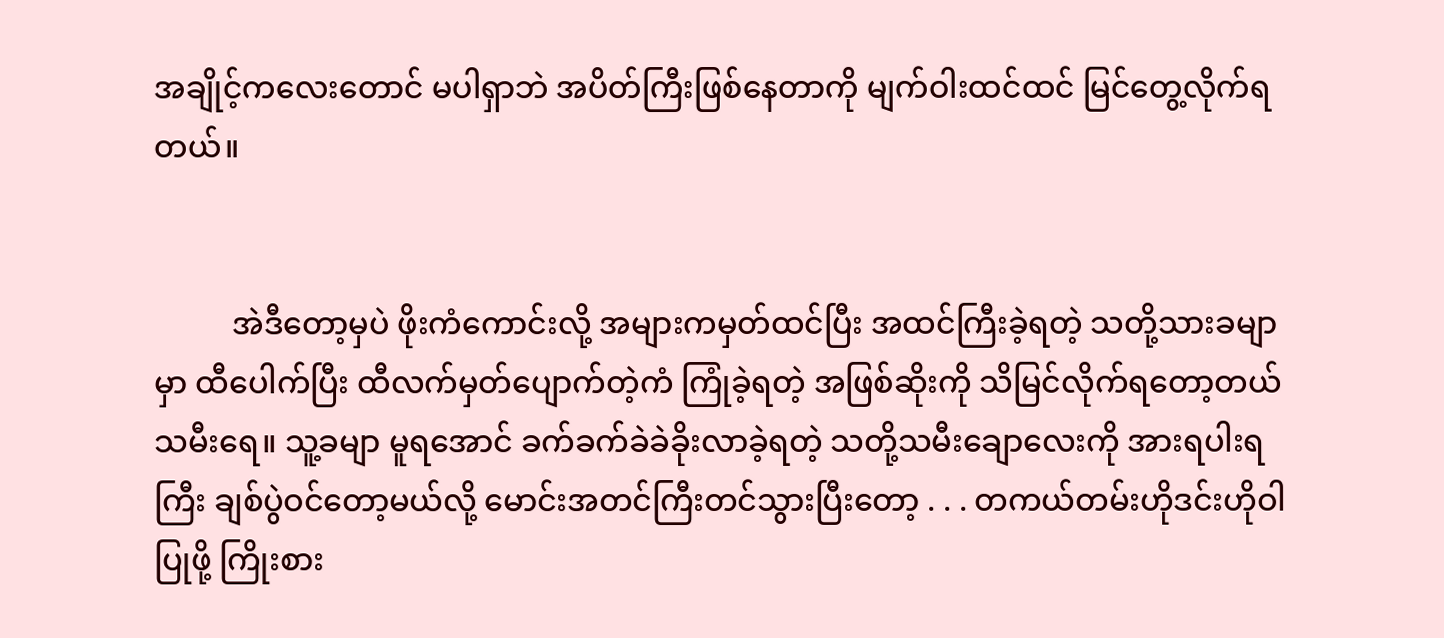အချိုင့်ကလေးတောင် မပါရှာဘဲ အပိတ်ကြီးဖြစ်နေတာကို မျက်ဝါးထင်ထင် မြင်တွေ့လိုက်ရတယ်။


          အဲဒီတော့မှပဲ ဖိုးကံကောင်းလို့ အများကမှတ်ထင်ပြီး အထင်ကြီးခဲ့ရတဲ့ သတို့သားခမျာမှာ ထီပေါက်ပြီး ထီလက်မှတ်ပျောက်တဲ့ကံ ကြုံခဲ့ရတဲ့ အဖြစ်ဆိုးကို သိမြင်လိုက်ရတော့တယ် သမီးရေ။ သူ့ခမျာ မူရအောင် ခက်ခက်ခဲခဲခိုးလာခဲ့ရတဲ့ သတို့သမီးချောလေးကို အားရပါးရကြီး ချစ်ပွဲဝင်တော့မယ်လို့ မောင်းအတင်ကြီးတင်သွားပြီးတော့ . . . တကယ်တမ်းဟိုဒင်းဟိုဝါပြုဖို့ ကြိုးစား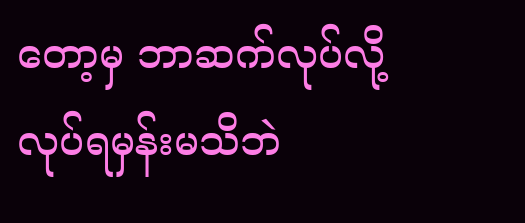တော့မှ ဘာဆက်လုပ်လို့ လုပ်ရမှန်းမသိဘဲ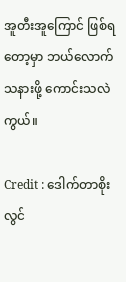အူတီးအူကြောင် ဖြစ်ရတော့မှာ ဘယ်လောက်သနားဖို့ ကောင်းသလဲကွယ်။

Credit : ဒေါက်တာစိုးလွင်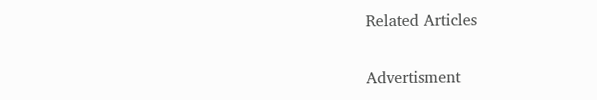Related Articles


Advertisment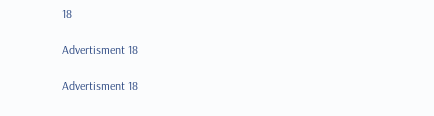18

Advertisment 18

Advertisment 18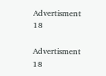Advertisment 18

Advertisment 18